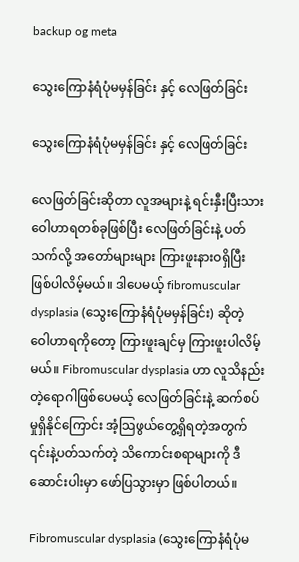backup og meta

သွေးကြောနံရံပုံမမှန်ခြင်း နှင့် လေဖြတ်ခြင်း

သွေးကြောနံရံပုံမမှန်ခြင်း နှင့် လေဖြတ်ခြင်း

လေဖြတ်ခြင်းဆိုတာ လူအများနဲ့ ရင်းနှီးပြီးသား ဝေါဟာရတစ်ခုဖြစ်ပြီး လေဖြတ်ခြင်းနဲ့ ပတ်သက်လို့ အတော်များများ ကြားဖူးနားဝရှိပြီး ဖြစ်ပါလိမ့်မယ်။ ဒါပေမယ့် fibromuscular dysplasia (သွေးကြောနံရံပုံမမှန်ခြင်း) ဆိုတဲ့ ဝေါဟာရကိုတော့ ကြားဖူးချင်မှ ကြားဖူးပါလိမ့်မယ်။ Fibromuscular dysplasia ဟာ လူသိနည်းတဲ့ရောဂါဖြစ်ပေမယ့် လေဖြတ်ခြင်းနဲ့ ဆက်စပ်မှုရှိနိုင်ကြောင်း အံ့သြဖွယ်တွေ့ရှိရတဲ့အတွက် ၎င်းနဲ့ပတ်သက်တဲ့ သိကောင်းစရာများကို ဒီဆောင်းပါးမှာ ဖော်ပြသွားမှာ ဖြစ်ပါတယ်။

Fibromuscular dysplasia (သွေးကြောနံရံပုံမ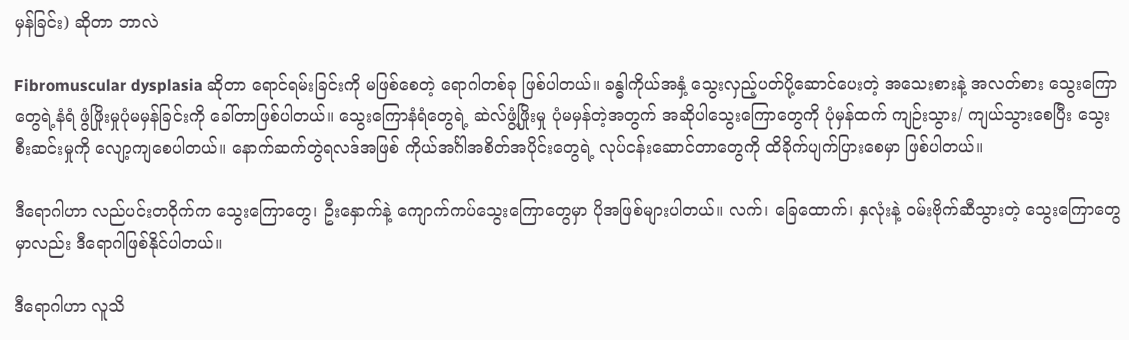မှန်ခြင်း) ဆိုတာ ဘာလဲ

Fibromuscular dysplasia ဆိုတာ ရောင်ရမ်းခြင်းကို မဖြစ်စေတဲ့ ရောဂါတစ်ခု ဖြစ်ပါတယ်။ ခန္ဓါကိုယ်အနှံ့ သွေးလှည့်ပတ်ပို့ဆောင်ပေးတဲ့ အသေးစားနဲ့ အလတ်စား သွေးကြောတွေရဲ့နံရံ ဖွံဖြိုးမှုပုံမမှန်ခြင်းကို ခေါ်တာဖြစ်ပါတယ်။ သွေးကြောနံရံတွေရဲ့ ဆဲလ်ဖွံ့ဖြိုးမှု ပုံမမှန်တဲ့အတွက် အဆိုပါသွေးကြောတွေကို ပုံမှန်ထက် ကျဉ်းသွား/ ကျယ်သွားစေပြီး သွေးစီးဆင်းမှုကို လျော့ကျစေပါတယ်။ နောက်ဆက်တွဲရလဒ်အဖြစ် ကိုယ်အင်္ဂါအစိတ်အပိုင်းတွေရဲ့ လုပ်ငန်းဆောင်တာတွေကို ထိခိုက်ပျက်ပြားစေမှာ ဖြစ်ပါတယ်။

ဒီရောဂါဟာ လည်ပင်းတဝိုက်က သွေးကြောတွေ၊ ဦးနှောက်နဲ့ ကျောက်ကပ်သွေးကြောတွေမှာ ပိုအဖြစ်များပါတယ်။ လက်၊ ခြေထောက်၊ နှလုံးနဲ့ ဝမ်းဗိုက်ဆီသွားတဲ့ သွေးကြောတွေမှာလည်း ဒီရောဂါဖြစ်နိုင်ပါတယ်။

ဒီရောဂါဟာ လူသိ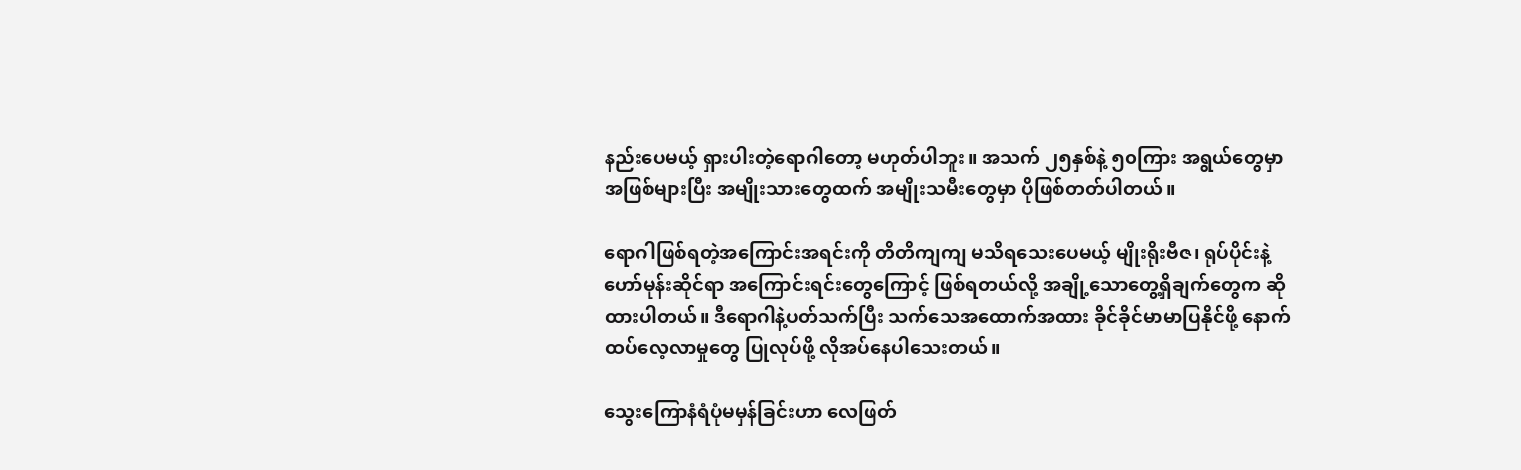နည်းပေမယ့် ရှားပါးတဲ့ရောဂါတော့ မဟုတ်ပါဘူး။ အသက် ၂၅နှစ်နဲ့ ၅၀ကြား အရွယ်တွေမှာ အဖြစ်များပြီး အမျိုးသားတွေထက် အမျိုးသမီးတွေမှာ ပိုဖြစ်တတ်ပါတယ်။

ရောဂါဖြစ်ရတဲ့အကြောင်းအရင်းကို တိတိကျကျ မသိရသေးပေမယ့် မျိုးရိုးဗီဇ၊ ရုပ်ပိုင်းနဲ့ ဟော်မုန်းဆိုင်ရာ အကြောင်းရင်းတွေကြောင့် ဖြစ်ရတယ်လို့ အချို့သောတွေ့ရှိချက်တွေက ဆိုထားပါတယ်။ ဒီရောဂါနဲ့ပတ်သက်ပြီး သက်သေအထောက်အထား ခိုင်ခိုင်မာမာပြနိုင်ဖို့ နောက်ထပ်လေ့လာမှုတွေ ပြုလုပ်ဖို့ လိုအပ်နေပါသေးတယ်။

သွေးကြောနံရံပုံမမှန်ခြင်းဟာ လေဖြတ်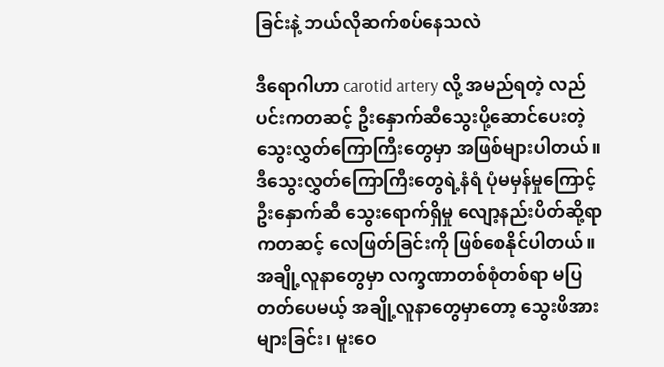ခြင်းနဲ့ ဘယ်လိုဆက်စပ်နေသလဲ

ဒီရောဂါဟာ carotid artery လို့ အမည်ရတဲ့ လည်ပင်းကတဆင့် ဦးနှောက်ဆီသွေးပို့ဆောင်ပေးတဲ့ သွေးလွှတ်ကြောကြီးတွေမှာ အဖြစ်များပါတယ်။ ဒီသွေးလွှတ်ကြောကြီးတွေရဲ့နံရံ ပုံမမှန်မှုကြောင့် ဦးနှောက်ဆီ သွေးရောက်ရှိမှု လျော့နည်းပိတ်ဆို့ရာကတဆင့် လေဖြတ်ခြင်းကို ဖြစ်စေနိုင်ပါတယ်။ အချို့လူနာတွေမှာ လက္ခဏာတစ်စုံတစ်ရာ မပြတတ်ပေမယ့် အချို့လူနာတွေမှာတော့ သွေးဖိအားများခြင်း၊ မူးဝေ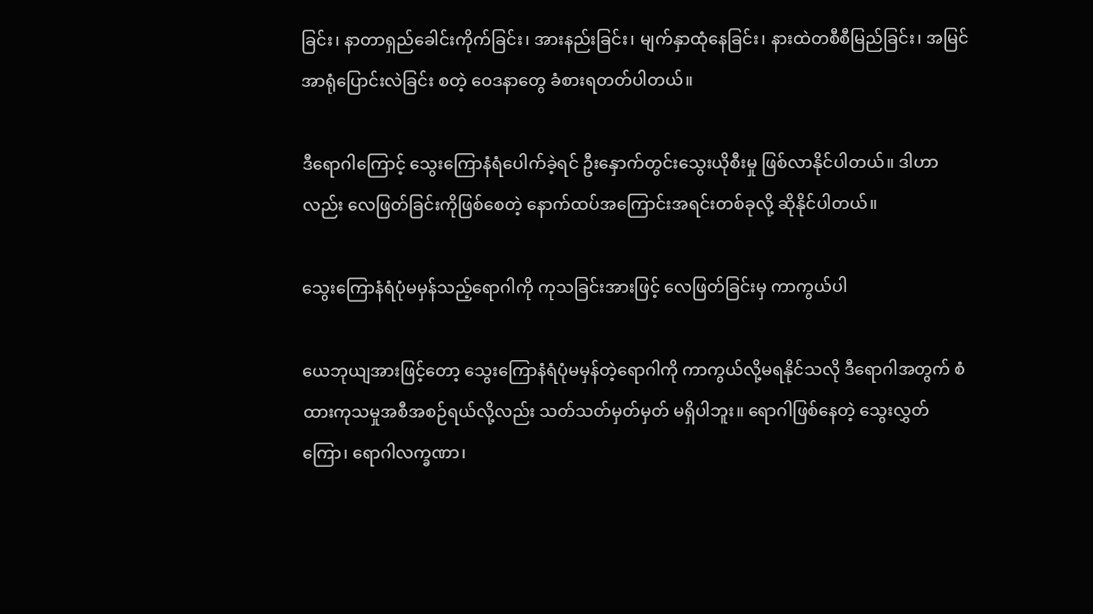ခြင်း၊ နာတာရှည်ခေါင်းကိုက်ခြင်း၊ အားနည်းခြင်း၊ မျက်နှာထုံနေခြင်း၊ နားထဲတစီစီမြည်ခြင်း၊ အမြင်အာရုံပြောင်းလဲခြင်း စတဲ့ ဝေဒနာတွေ ခံစားရတတ်ပါတယ်။

ဒီရောဂါကြောင့် သွေးကြောနံရံပေါက်ခဲ့ရင် ဦးနှောက်တွင်းသွေးယိုစီးမှု ဖြစ်လာနိုင်ပါတယ်။ ဒါဟာလည်း လေဖြတ်ခြင်းကိုဖြစ်စေတဲ့ နောက်ထပ်အကြောင်းအရင်းတစ်ခုလို့ ဆိုနိုင်ပါတယ်။

သွေးကြောနံရံပုံမမှန်သည့်ရောဂါကို ကုသခြင်းအားဖြင့် လေဖြတ်ခြင်းမှ ကာကွယ်ပါ

ယေဘုယျအားဖြင့်တော့ သွေးကြောနံရံပုံမမှန်တဲ့ရောဂါကို ကာကွယ်လို့မရနိုင်သလို ဒီရောဂါအတွက် စံထားကုသမှုအစီအစဉ်ရယ်လို့လည်း သတ်သတ်မှတ်မှတ် မရှိပါဘူး။ ရောဂါဖြစ်နေတဲ့ သွေးလွှတ်ကြော၊ ရောဂါလက္ခဏာ၊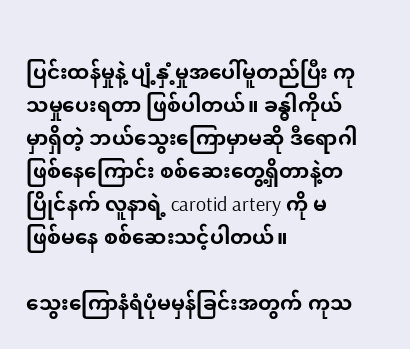ပြင်းထန်မှုနဲ့ ပျံ့နှံ့မှုအပေါ်မူတည်ပြီး ကုသမှုပေးရတာ ဖြစ်ပါတယ်။ ခန္ဓါကိုယ်မှာရှိတဲ့ ဘယ်သွေးကြောမှာမဆို ဒီရောဂါဖြစ်နေကြောင်း စစ်ဆေးတွေ့ရှိတာနဲ့တပြိုင်နက် လူနာရဲ့ carotid artery ကို မဖြစ်မနေ စစ်ဆေးသင့်ပါတယ်။

သွေးကြောနံရံပုံမမှန်ခြင်းအတွက် ကုသ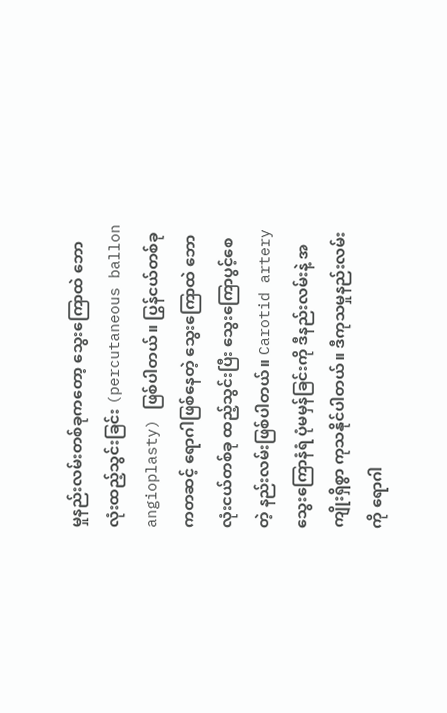မှုနည်းလမ်းတစ်ခုကတော့ သွေးကြောထဲ ဘောလုံးထည့်သွင်းခြင်း (percutaneous ballon angioplasty) ဖြစ်ပါတယ်။ ပြွန်ငယ်တစ်ခုကတဆင့် ရောဂါဖြစ်နေတဲ့ သွေးကြောထဲ ဘောလုံးငယ်တစ်ခု ထည့်သွင်းပြီး သွေးကြောပွင့်စေတဲ့ နည်းလမ်းဖြစ်ပါတယ်။ Carotid artery သွေးကြောနံရံ ပုံမမှန်ခြင်းကို ဒီနည်းလမ်းနဲ့ အကျိုးရှိစွာ ကုသနိုင်ပါတယ်။ ဒီကုသမှုနည်းလမ်းကို ရောဂါ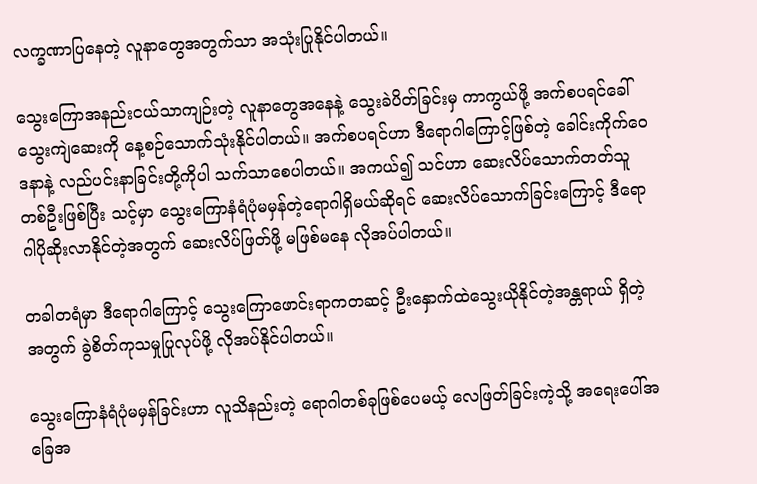လက္ခဏာပြနေတဲ့ လူနာတွေအတွက်သာ အသုံးပြုနိုင်ပါတယ်။

သွေးကြောအနည်းငယ်သာကျဉ်းတဲ့ လူနာတွေအနေနဲ့ သွေးခဲပိတ်ခြင်းမှ ကာကွယ်ဖို့ အက်စပရင်ခေါ် သွေးကျဲဆေးကို နေ့စဉ်သောက်သုံးနိုင်ပါတယ်။ အက်စပရင်ဟာ ဒီရောဂါကြောင့်ဖြစ်တဲ့ ခေါင်းကိုက်ဝေဒနာနဲ့ လည်ပင်းနာခြင်းတို့ကိုပါ သက်သာစေပါတယ်။ အကယ်၍ သင်ဟာ ဆေးလိပ်သောက်တတ်သူတစ်ဦးဖြစ်ပြီး သင့်မှာ သွေးကြောနံရံပုံမမှန်တဲ့ရောဂါရှိမယ်ဆိုရင် ဆေးလိပ်သောက်ခြင်းကြောင့် ဒီရောဂါပိုဆိုးလာနိုင်တဲ့အတွက် ဆေးလိပ်ဖြတ်ဖို့ မဖြစ်မနေ လိုအပ်ပါတယ်။

တခါတရံမှာ ဒီရောဂါကြောင့် သွေးကြောဖောင်းရာကတဆင့် ဦးနှောက်ထဲသွေးယိုနိုင်တဲ့အန္တရာယ် ရှိတဲ့အတွက် ခွဲစိတ်ကုသမှုပြုလုပ်ဖို့ လိုအပ်နိုင်ပါတယ်။

သွေးကြောနံရံပုံမမှန်ခြင်းဟာ လူသိနည်းတဲ့ ရောဂါတစ်ခုဖြစ်ပေမယ့် လေဖြတ်ခြင်းကဲ့သို့ အရေးပေါ်အခြေအ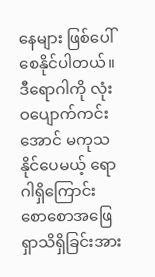နေများ ဖြစ်ပေါ်စေနိုင်ပါတယ်။ ဒီရောဂါကို လုံးဝပျောက်ကင်းအောင် မကုသနိုင်ပေမယ့် ရောဂါရှိကြောင်း စောစောအဖြေရှာသိရှိခြင်းအား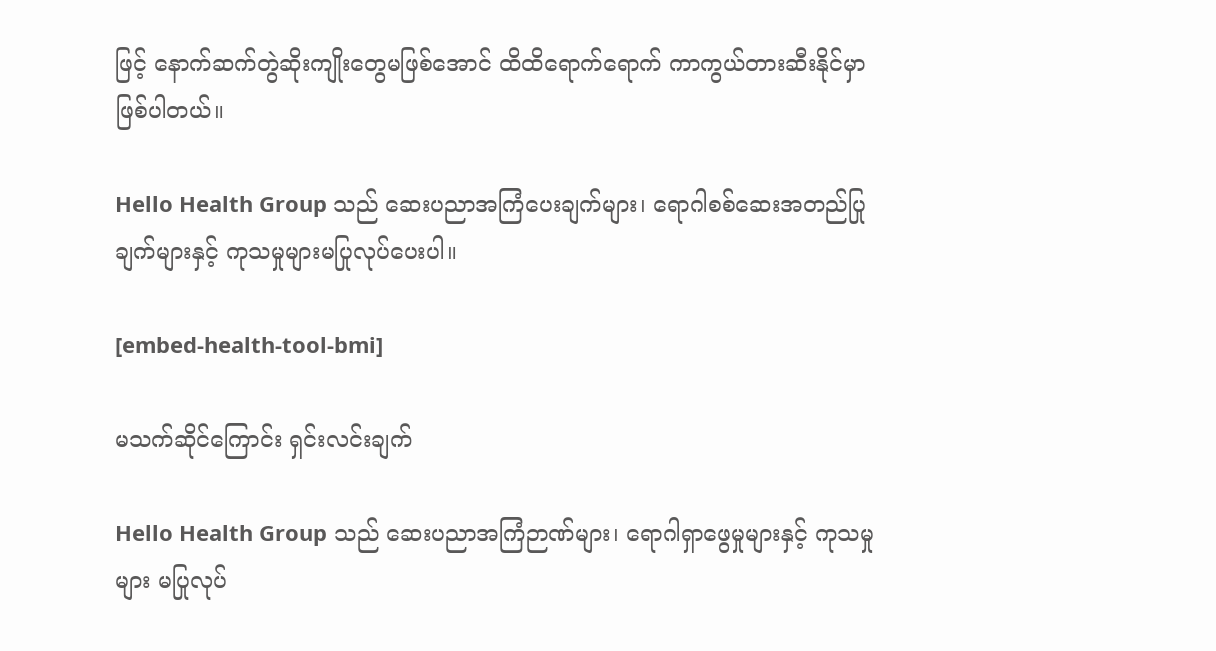ဖြင့် နောက်ဆက်တွဲဆိုးကျိုးတွေမဖြစ်အောင် ထိထိရောက်ရောက် ကာကွယ်တားဆီးနိုင်မှာဖြစ်ပါတယ်။

Hello Health Group သည် ဆေးပညာအကြံပေးချက်များ၊ ရောဂါစစ်ဆေးအတည်ပြုချက်များနှင့် ကုသမှုများမပြုလုပ်ပေးပါ။

[embed-health-tool-bmi]

မသက်ဆိုင်ကြောင်း ရှင်းလင်းချက်

Hello Health Group သည် ဆေးပညာအကြံဉာဏ်များ၊ ရောဂါရှာဖွေမှုများနှင့် ကုသမှုများ မပြုလုပ်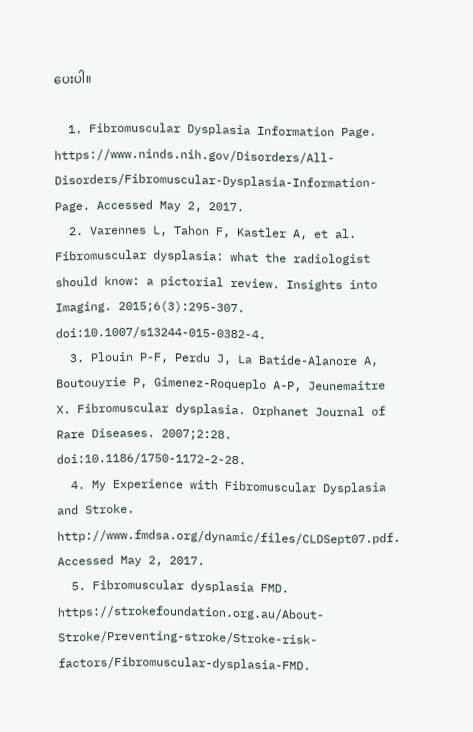ပေးပါ။

  1. Fibromuscular Dysplasia Information Page. https://www.ninds.nih.gov/Disorders/All-Disorders/Fibromuscular-Dysplasia-Information-Page. Accessed May 2, 2017.
  2. Varennes L, Tahon F, Kastler A, et al. Fibromuscular dysplasia: what the radiologist should know: a pictorial review. Insights into Imaging. 2015;6(3):295-307. doi:10.1007/s13244-015-0382-4.
  3. Plouin P-F, Perdu J, La Batide-Alanore A, Boutouyrie P, Gimenez-Roqueplo A-P, Jeunemaitre X. Fibromuscular dysplasia. Orphanet Journal of Rare Diseases. 2007;2:28. doi:10.1186/1750-1172-2-28.
  4. My Experience with Fibromuscular Dysplasia and Stroke. http://www.fmdsa.org/dynamic/files/CLDSept07.pdf. Accessed May 2, 2017.
  5. Fibromuscular dysplasia FMD. https://strokefoundation.org.au/About-Stroke/Preventing-stroke/Stroke-risk-factors/Fibromuscular-dysplasia-FMD.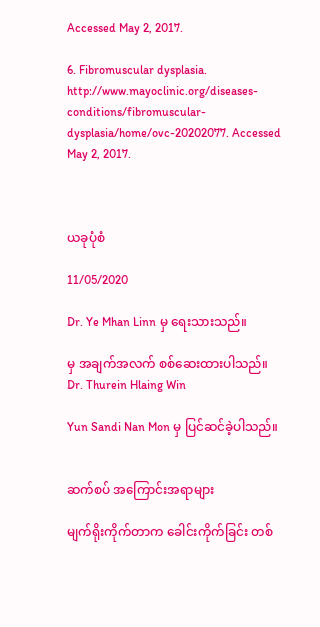Accessed May 2, 2017.

6. Fibromuscular dysplasia. http://www.mayoclinic.org/diseases-conditions/fibromuscular-dysplasia/home/ovc-20202077. Accessed May 2, 2017.



ယခုပုံစံ

11/05/2020

Dr. Ye Mhan Linn မှ ရေးသားသည်။

မှ အချက်အလက် စစ်ဆေးထားပါသည်။ Dr. Thurein Hlaing Win

Yun Sandi Nan Mon မှ ပြင်ဆင်ခဲ့ပါသည်။


ဆက်စပ် အကြောင်းအရာများ

မျက်ရိုးကိုက်တာက ခေါင်းကိုက်ခြင်း တစ်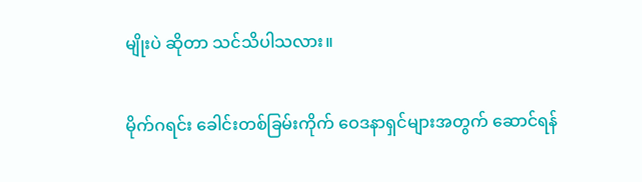မျိုးပဲ ဆိုတာ သင်သိပါသလား။

မိုက်ဂရင်း ခေါင်းတစ်ခြမ်းကိုက် ဝေဒနာရှင်များအတွက် ဆောင်ရန်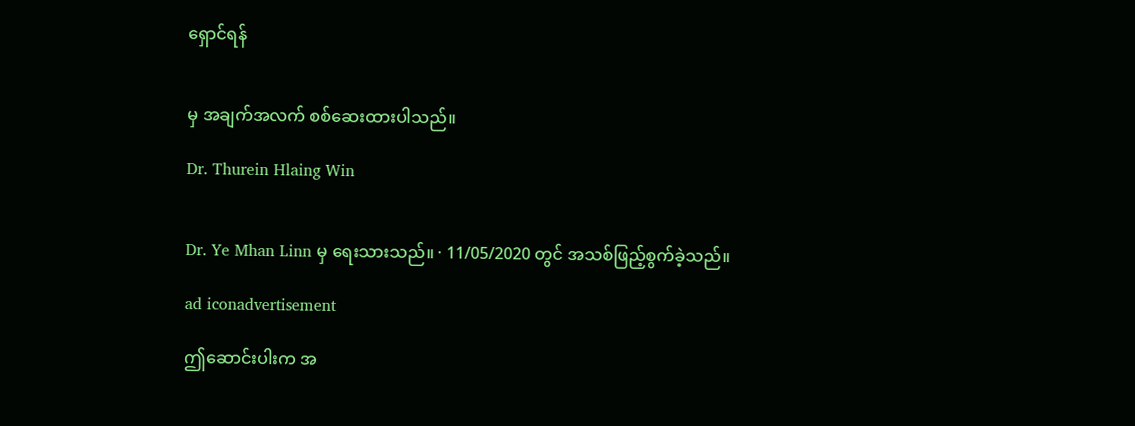ရှောင်ရန်


မှ အချက်အလက် စစ်ဆေးထားပါသည်။

Dr. Thurein Hlaing Win


Dr. Ye Mhan Linn မှ ရေးသားသည်။ · 11/05/2020 တွင် အသစ်ဖြည့်စွက်ခဲ့သည်။

ad iconadvertisement

ဤဆောင်းပါးက အ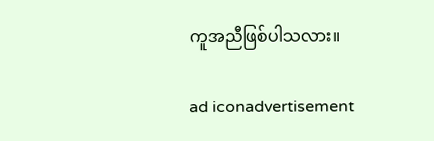ကူအညီဖြစ်ပါသလား။

ad iconadvertisement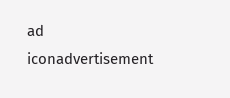ad iconadvertisement